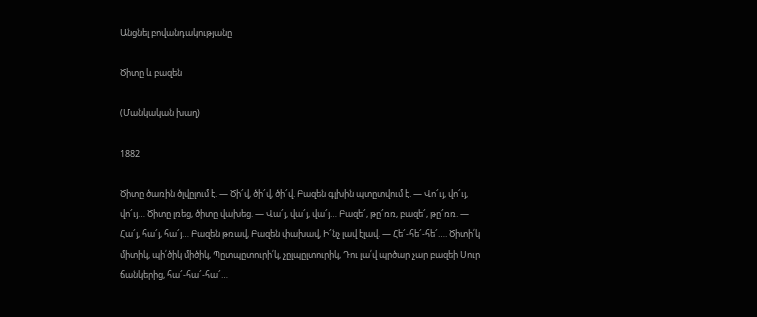Անցնել բովանդակությանը

Ծիտը և բազեն

(Մանկական խաղ)

1882

Ծիտը ծառին ծլվըլում է. — Ծի՜վ, ծի՜վ, ծի՜վ. Բազեն գլխին պտըտվում է. — Վո՜ւյ, վո՜ւյ, վո՜ւյ… Ծիտը լռեց, ծիտը վախեց. — Վա՜յ, վա՜յ, վա՜յ… Բազե՜, թը՜ռռ, բազե՜, թը՜ռռ. — Հա՜յ, հա՜յ, հա՜յ… Բազեն թռավ, Բազեն փախավ, Ի՜նչ լավ էլավ. — Հե՜-հե՜-հե՜…. Ծիտի՛կ միտիկ, պի՛ծիկ միծիկ, Պըտպըտուրի՛կ, չըլպըլտուրիկ, Դու լա՛վ պրծար չար բազեի Սուր ճանկերից, հա՜-հա՜-հա՜…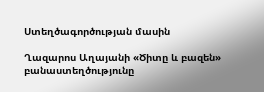Ստեղծագործության մասին

Ղազարոս Աղայանի «Ծիտը և բազեն» բանաստեղծությունը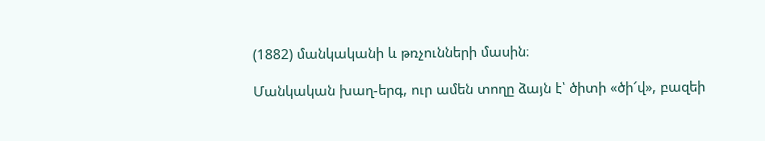(1882) մանկականի և թռչունների մասին։

Մանկական խաղ-երգ, ուր ամեն տողը ձայն է՝ ծիտի «ծի՜վ», բազեի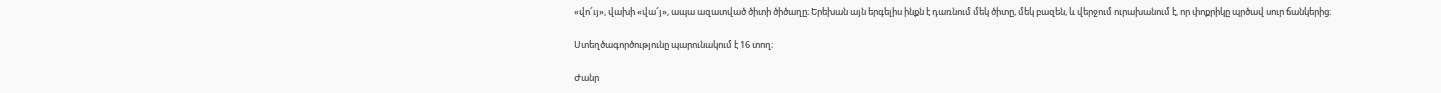«վո՜ւյ», վախի «վա՜յ», ապա ազատված ծիտի ծիծաղը։ Երեխան այն երգելիս ինքն է դառնում մեկ ծիտը, մեկ բազեն, և վերջում ուրախանում է, որ փոքրիկը պրծավ սուր ճանկերից։

Ստեղծագործությունը պարունակում է 16 տող։

Ժանր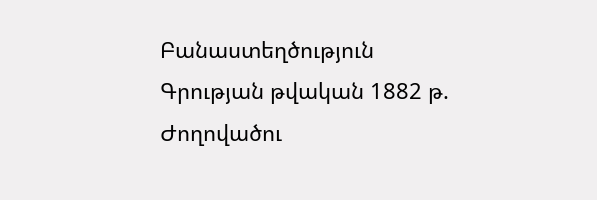Բանաստեղծություն
Գրության թվական 1882 թ.
Ժողովածու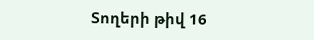Տողերի թիվ 16